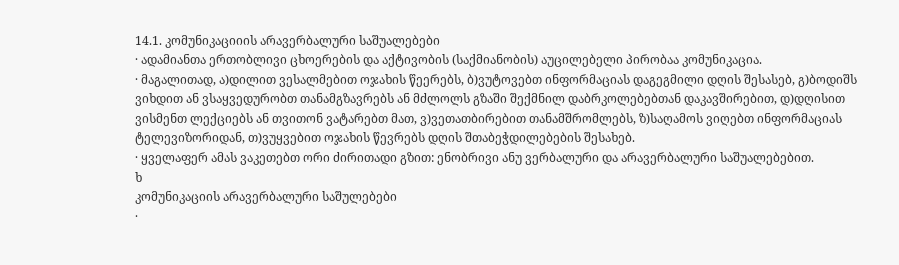14.1. კომუნიკაციიის არავერბალური საშუალებები
· ადამიანთა ერთობლივი ცხოერების და აქტივობის (საქმიანობის) აუცილებელი პირობაა კომუნიკაცია.
· მაგალითად, ა)დილით ვესალმებით ოჯახის წეერებს, ბ)ვუტოვებთ ინფორმაციას დაგეგმილი დღის შესასებ, გ)ბოდიშს ვიხდით ან ვსაყვედურობთ თანამგზავრებს ან მძლოლს გზაში შექმნილ დაბრკოლებებთან დაკავშირებით, დ)დღისით ვისმენთ ლექციებს ან თვითონ ვატარებთ მათ, ვ)ვეთათბირებით თანამშრომლებს, ზ)საღამოს ვიღებთ ინფორმაციას ტელევიზორიდან, თ)ვუყვებით ოჯახის წევრებს დღის შთაბეჭდილებების შესახებ.
· ყველაფერ ამას ვაკეთებთ ორი ძირითადი გზით: ენობრივი ანუ ვერბალური და არავერბალური საშუალებებით.
ხ
კომუნიკაციის არავერბალური საშულებები
·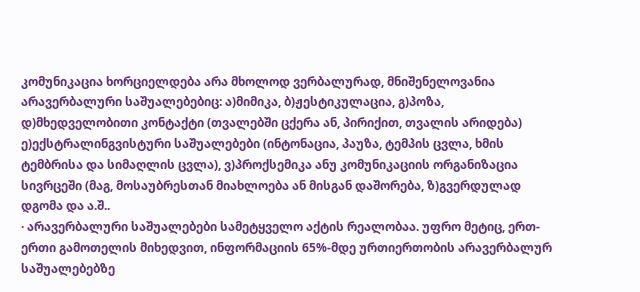კომუნიკაცია ხორციელდება არა მხოლოდ ვერბალურად, მნიშენელოვანია არავერბალური საშუალებებიც: ა)მიმიკა, ბ)ჟესტიკულაცია, გ)პოზა, დ)მხედველობითი კონტაქტი (თვალებში ცქერა ან, პირიქით, თვალის არიდება) ე)ექსტრალინგვისტური საშუალებები (ინტონაცია, პაუზა, ტემპის ცვლა, ხმის ტემბრისა და სიმაღლის ცვლა), ვ)პროქსემიკა ანუ კომუნიკაციის ორგანიზაცია სივრცეში (მაგ, მოსაუბრესთან მიახლოება ან მისგან დაშორება, ზ)გვერდულად დგომა და ა.შ..
· არავერბალური საშუალებები სამეტყველო აქტის რეალობაა. უფრო მეტიც, ერთ-ერთი გამოთელის მიხედვით, ინფორმაციის 65%-მდე ურთიერთობის არავერბალურ საშუალებებზე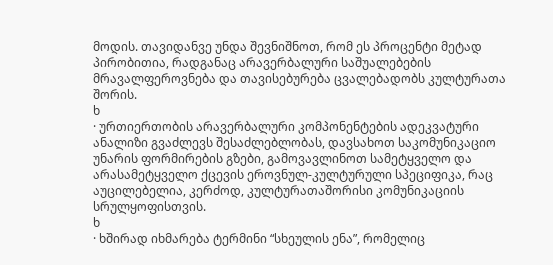მოდის. თავიდანვე უნდა შევნიშნოთ, რომ ეს პროცენტი მეტად პირობითია, რადგანაც არავერბალური საშუალებების მრავალფეროვნება და თავისებურება ცვალებადობს კულტურათა შორის.
ხ
· ურთიერთობის არავერბალური კომპონენტების ადეკვატური ანალიზი გვაძლევს შესაძლებლობას, დავსახოთ საკომუნიკაციო უნარის ფორმირების გზები, გამოვავლინოთ სამეტყველო და არასამეტყველო ქცევის ეროვნულ-კულტურული სპეციფიკა, რაც აუცილებელია, კერძოდ, კულტურათაშორისი კომუნიკაციის სრულყოფისთვის.
ხ
· ხშირად იხმარება ტერმინი “სხეულის ენა”, რომელიც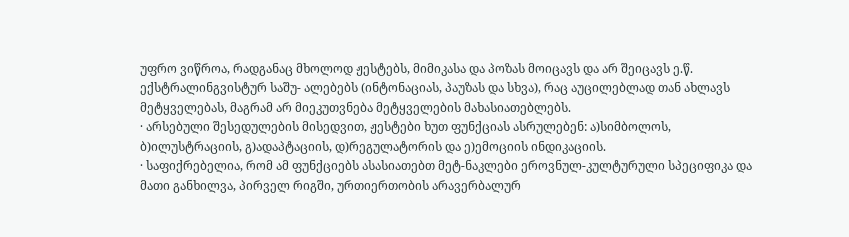უფრო ვიწროა, რადგანაც მხოლოდ ჟესტებს, მიმიკასა და პოზას მოიცავს და არ შეიცავს ე.წ. ექსტრალინგვისტურ საშუ- ალებებს (ინტონაციას, პაუზას და სხვა), რაც აუცილებლად თან ახლავს მეტყველებას, მაგრამ არ მიეკუთვნება მეტყველების მახასიათებლებს.
· არსებული შესედულების მისედვით, ჟესტები ხუთ ფუნქციას ასრულებენ: ა)სიმბოლოს, ბ)ილუსტრაციის, გ)ადაპტაციის, დ)რეგულატორის და ე)ემოციის ინდიკაციის.
· საფიქრებელია, რომ ამ ფუნქციებს ასასიათებთ მეტ-ნაკლები ეროვნულ-კულტურული სპეციფიკა და მათი განხილვა, პირველ რიგში, ურთიერთობის არავერბალურ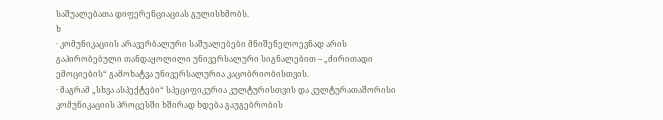საშუალებათა დიფერენციაციას გულისხმობს.
ხ
· კომუნიკაციის არავერბალური საშუალებები მნიშენელოევნად არის გაპირობებული თანდაყოლილი უნივერსალური სიგნალებით – „ძირითადი ემოციების“ გამოხატვა უნივერსალურია კაცობრიობისთვის.
· მაგრამ „სხვა ასპექტები“ სპეციფიკურია კულტურისთვის და კულტურათაშორისი კომუნიკაციის პროცესში ხშირად ხდება გაუგებრობის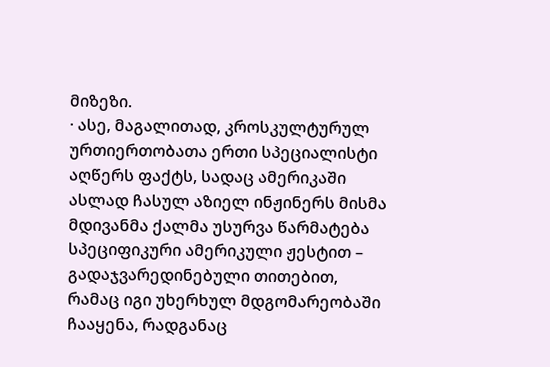მიზეზი.
· ასე, მაგალითად, კროსკულტურულ ურთიერთობათა ერთი სპეციალისტი აღწერს ფაქტს, სადაც ამერიკაში ასლად ჩასულ აზიელ ინჟინერს მისმა მდივანმა ქალმა უსურვა წარმატება სპეციფიკური ამერიკული ჟესტით – გადაჯვარედინებული თითებით, რამაც იგი უხერხულ მდგომარეობაში ჩააყენა, რადგანაც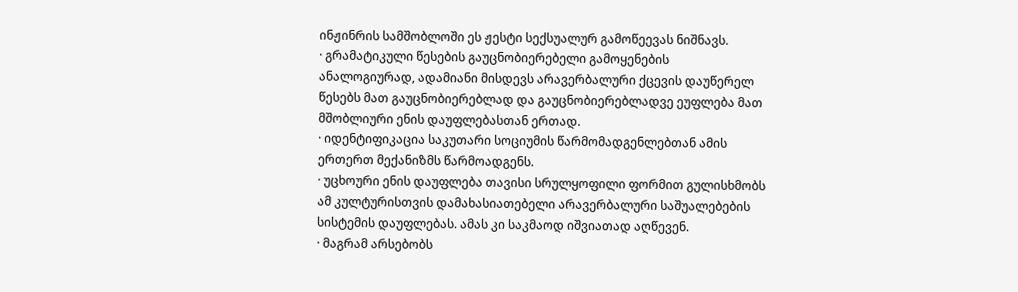ინჟინრის სამშობლოში ეს ჟესტი სექსუალურ გამოწეევას ნიშნავს.
· გრამატიკული წესების გაუცნობიერებელი გამოყენების ანალოგიურად, ადამიანი მისდევს არავერბალური ქცევის დაუწერელ წესებს მათ გაუცნობიერებლად და გაუცნობიერებლადვე ეუფლება მათ მშობლიური ენის დაუფლებასთან ერთად.
· იდენტიფიკაცია საკუთარი სოციუმის წარმომადგენლებთან ამის ერთერთ მექანიზმს წარმოადგენს.
· უცხოური ენის დაუფლება თავისი სრულყოფილი ფორმით გულისხმობს ამ კულტურისთვის დამახასიათებელი არავერბალური საშუალებების სისტემის დაუფლებას. ამას კი საკმაოდ იშვიათად აღწევენ.
· მაგრამ არსებობს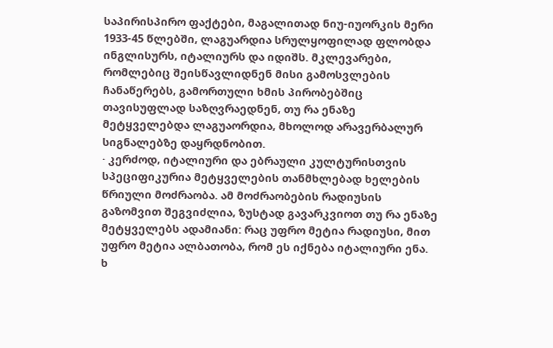საპირისპირო ფაქტები, მაგალითად ნიუ-იუორკის მერი 1933-45 წლებში, ლაგუარდია სრულყოფილად ფლობდა ინგლისურს, იტალიურს და იდიშს. მკლევარები, რომლებიც შეისწავლიდნენ მისი გამოსვლების ჩანაწერებს, გამორთული ხმის პირობებშიც თავისუფლად საზღვრაედნენ, თუ რა ენაზე მეტყველებდა ლაგუაორდია, მხოლოდ არავერბალურ სიგნალებზე დაყრდნობით.
· კერძოდ, იტალიური და ებრაული კულტურისთვის სპეციფიკურია მეტყველების თანმხლებად ხელების წრიული მოძრაობა. ამ მოძრაობების რადიუსის გაზომვით შეგვიძლია, ზუსტად გავარკვიოთ თუ რა ენაზე მეტყველებს ადამიანი: რაც უფრო მეტია რადიუსი, მით უფრო მეტია ალბათობა, რომ ეს იქნება იტალიური ენა.
ხ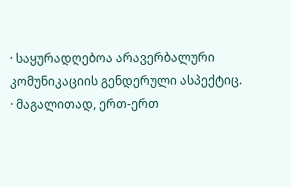· საყურადღებოა არავერბალური კომუნიკაციის გენდერული ასპექტიც.
· მაგალითად, ერთ-ერთ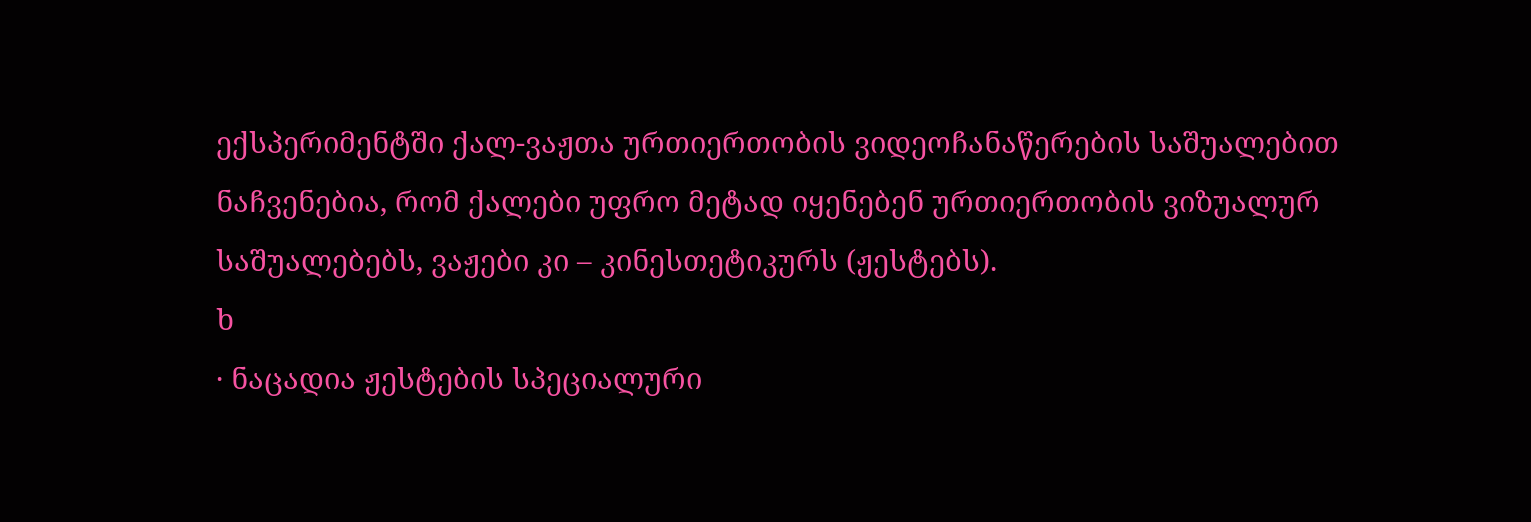ექსპერიმენტში ქალ-ვაჟთა ურთიერთობის ვიდეოჩანაწერების საშუალებით ნაჩვენებია, რომ ქალები უფრო მეტად იყენებენ ურთიერთობის ვიზუალურ საშუალებებს, ვაჟები კი – კინესთეტიკურს (ჟესტებს).
ხ
· ნაცადია ჟესტების სპეციალური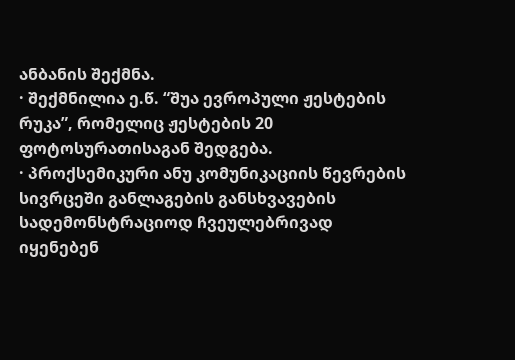ანბანის შექმნა.
· შექმნილია ე.წ. “შუა ევროპული ჟესტების რუკა”, რომელიც ჟესტების 20 ფოტოსურათისაგან შედგება.
· პროქსემიკური ანუ კომუნიკაციის წევრების სივრცეში განლაგების განსხვავების სადემონსტრაციოდ ჩვეულებრივად იყენებენ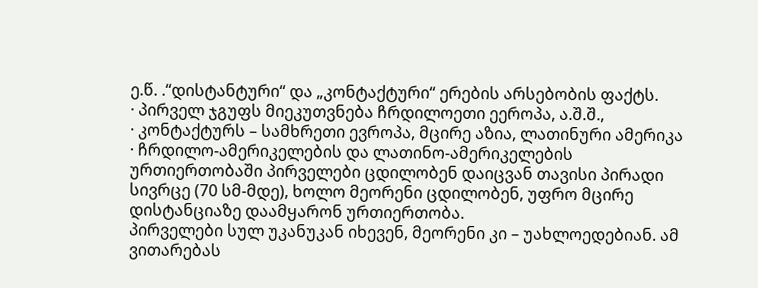ე.წ. .“დისტანტური“ და „კონტაქტური“ ერების არსებობის ფაქტს.
· პირველ ჯგუფს მიეკუთვნება ჩრდილოეთი ეეროპა, ა.შ.შ.,
· კონტაქტურს – სამხრეთი ევროპა, მცირე აზია, ლათინური ამერიკა
· ჩრდილო-ამერიკელების და ლათინო-ამერიკელების ურთიერთობაში პირველები ცდილობენ დაიცვან თავისი პირადი სივრცე (70 სმ-მდე), ხოლო მეორენი ცდილობენ, უფრო მცირე დისტანციაზე დაამყარონ ურთიერთობა.
პირველები სულ უკანუკან იხევენ, მეორენი კი – უახლოედებიან. ამ ვითარებას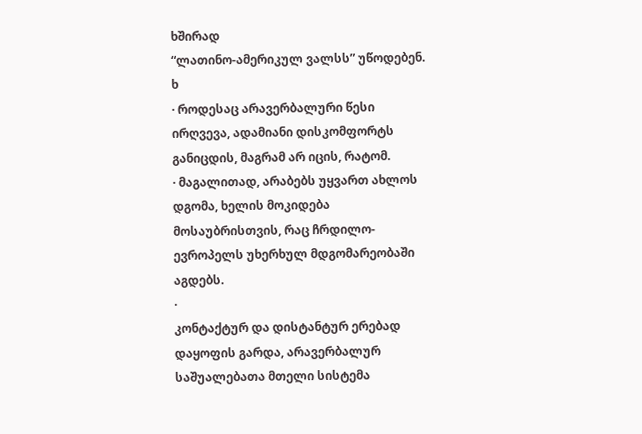ხშირად
“ლათინო-ამერიკულ ვალსს” უწოდებენ.
ხ
· როდესაც არავერბალური წესი ირღვევა, ადამიანი დისკომფორტს განიცდის, მაგრამ არ იცის, რატომ.
· მაგალითად, არაბებს უყვართ ახლოს დგომა, ხელის მოკიდება მოსაუბრისთვის, რაც ჩრდილო-ევროპელს უხერხულ მდგომარეობაში აგდებს.
·
კონტაქტურ და დისტანტურ ერებად
დაყოფის გარდა, არავერბალურ
საშუალებათა მთელი სისტემა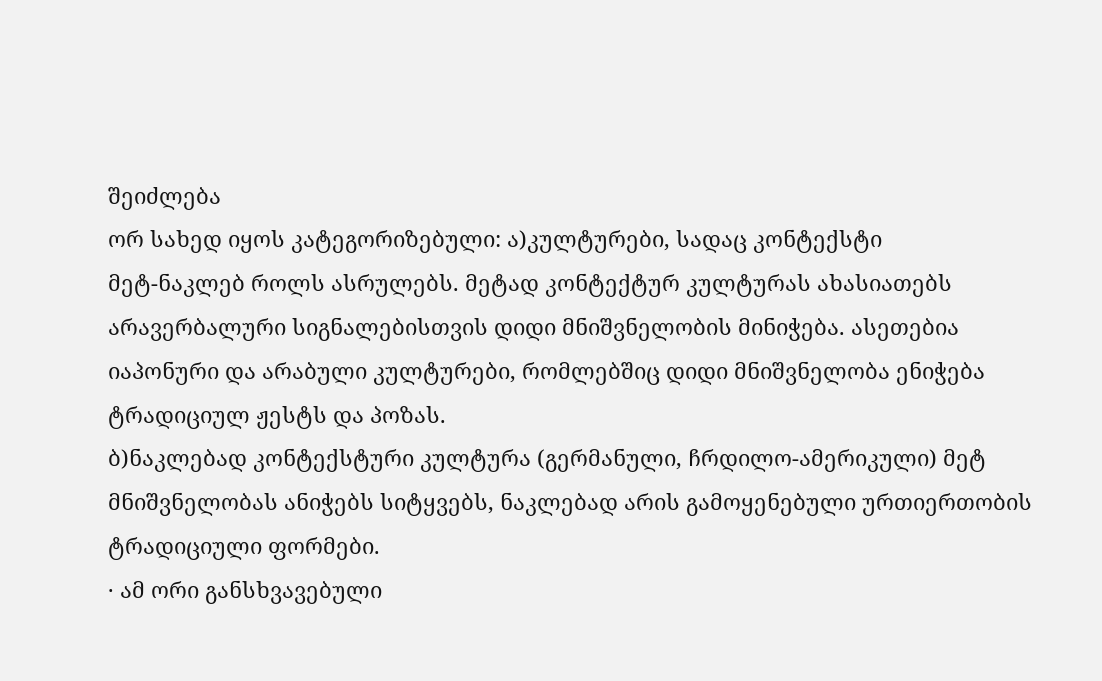შეიძლება
ორ სახედ იყოს კატეგორიზებული: ა)კულტურები, სადაც კონტექსტი
მეტ-ნაკლებ როლს ასრულებს. მეტად კონტექტურ კულტურას ახასიათებს არავერბალური სიგნალებისთვის დიდი მნიშვნელობის მინიჭება. ასეთებია
იაპონური და არაბული კულტურები, რომლებშიც დიდი მნიშვნელობა ენიჭება ტრადიციულ ჟესტს და პოზას.
ბ)ნაკლებად კონტექსტური კულტურა (გერმანული, ჩრდილო-ამერიკული) მეტ მნიშვნელობას ანიჭებს სიტყვებს, ნაკლებად არის გამოყენებული ურთიერთობის ტრადიციული ფორმები.
· ამ ორი განსხვავებული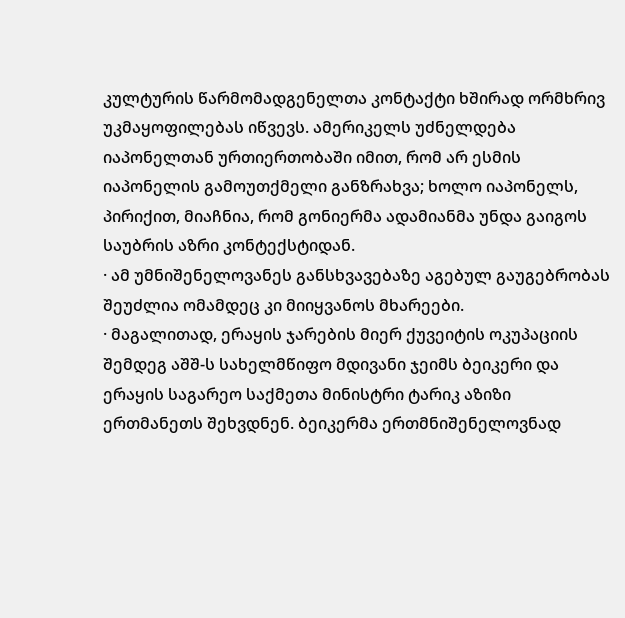კულტურის წარმომადგენელთა კონტაქტი ხშირად ორმხრივ უკმაყოფილებას იწვევს. ამერიკელს უძნელდება იაპონელთან ურთიერთობაში იმით, რომ არ ესმის იაპონელის გამოუთქმელი განზრახვა; ხოლო იაპონელს, პირიქით, მიაჩნია, რომ გონიერმა ადამიანმა უნდა გაიგოს საუბრის აზრი კონტექსტიდან.
· ამ უმნიშენელოვანეს განსხვავებაზე აგებულ გაუგებრობას შეუძლია ომამდეც კი მიიყვანოს მხარეები.
· მაგალითად, ერაყის ჯარების მიერ ქუვეიტის ოკუპაციის შემდეგ აშშ-ს სახელმწიფო მდივანი ჯეიმს ბეიკერი და ერაყის საგარეო საქმეთა მინისტრი ტარიკ აზიზი ერთმანეთს შეხვდნენ. ბეიკერმა ერთმნიშენელოვნად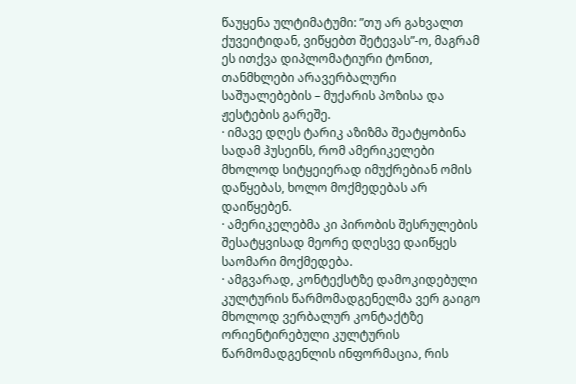წაუყენა ულტიმატუმი: ”თუ არ გახვალთ ქუვეიტიდან, ვიწყებთ შეტევას”-ო, მაგრამ ეს ითქვა დიპლომატიური ტონით, თანმხლები არავერბალური საშუალებების – მუქარის პოზისა და ჟესტების გარეშე.
· იმავე დღეს ტარიკ აზიზმა შეატყობინა სადამ ჰუსეინს, რომ ამერიკელები მხოლოდ სიტყეიერად იმუქრებიან ომის დაწყებას, ხოლო მოქმედებას არ დაიწყებენ.
· ამერიკელებმა კი პირობის შესრულების შესატყვისად მეორე დღესვე დაიწყეს საომარი მოქმედება.
· ამგვარად, კონტექსტზე დამოკიდებული კულტურის წარმომადგენელმა ვერ გაიგო მხოლოდ ვერბალურ კონტაქტზე ორიენტირებული კულტურის წარმომადგენლის ინფორმაცია, რის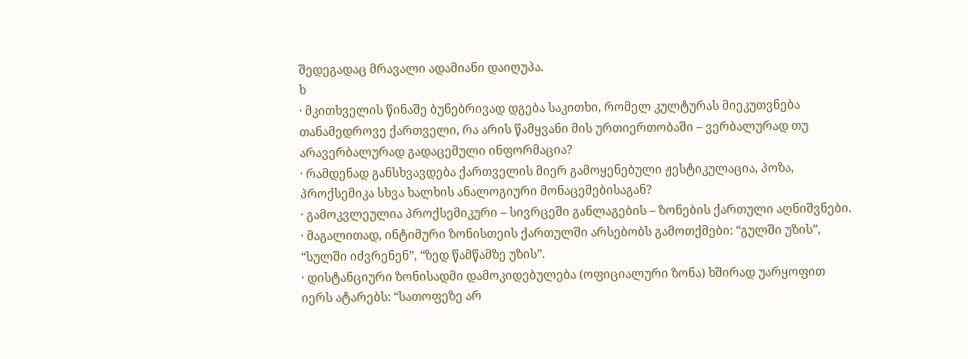შედეგადაც მრავალი ადამიანი დაიღუპა.
ხ
· მკითხველის წინაშე ბუნებრივად დგება საკითხი, რომელ კულტურას მიეკუთვნება თანამედროვე ქართველი, რა არის წამყვანი მის ურთიერთობაში – ვერბალურად თუ არავერბალურად გადაცემული ინფორმაცია?
· რამდენად განსხვავდება ქართველის მიერ გამოყენებული ჟესტიკულაცია, პოზა, პროქსემიკა სხვა ხალხის ანალოგიური მონაცემებისაგან?
· გამოკვლეულია პროქსემიკური – სივრცეში განლაგების – ზონების ქართული აღნიშვნები.
· მაგალითად, ინტიმური ზონისთეის ქართულში არსებობს გამოთქმები: “გულში უზის”, “სულში იძვრენენ”, “ზედ წამწამზე უზის”.
· დისტანციური ზონისადმი დამოკიდებულება (ოფიციალური ზონა) ხშირად უარყოფით იერს ატარებს: “სათოფეზე არ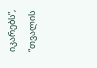იკარებს”, “თვალის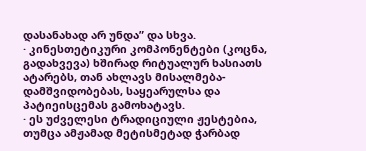დასანახად არ უნდა” და სხვა.
· კინესთეტიკური კომპონენტები (კოცნა, გადახვევა) ხშირად რიტუალურ ხასიათს ატარებს, თან ახლავს მისალმება-დამშვიდობებას, საყეარულსა და პატიეისცემას გამოხატავს.
· ეს უძველესი ტრადიციული ჟესტებია, თუმცა ამჟამად მეტისმეტად ჭარბად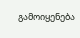გამოიყენება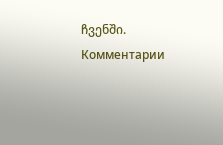ჩვენში.
Комментарии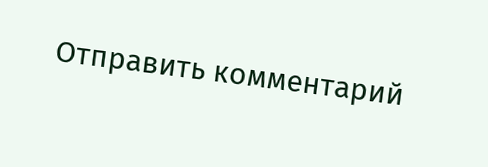Отправить комментарий